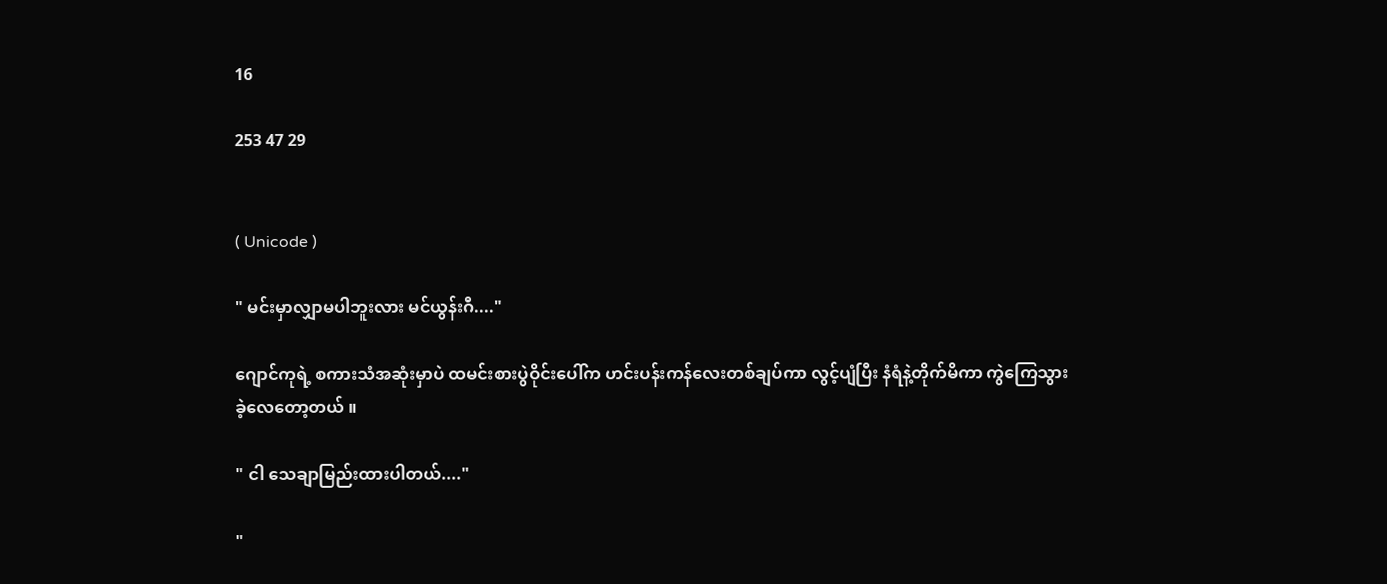16

253 47 29


( Unicode )

" မင်းမှာလျှာမပါဘူးလား မင်ယွန်းဂီ...."

ဂျောင်ကုရဲ့ စကားသံအဆုံးမှာပဲ ထမင်းစားပွဲဝိုင်းပေါ်က ဟင်းပန်းကန်လေးတစ်ချပ်ကာ လွင့်ပျံပြီး နံရံနဲ့တိုက်မိကာ ကွဲကြေသွားခဲ့လေတော့တယ် ။

" ငါ သေချာမြည်းထားပါတယ်...."

"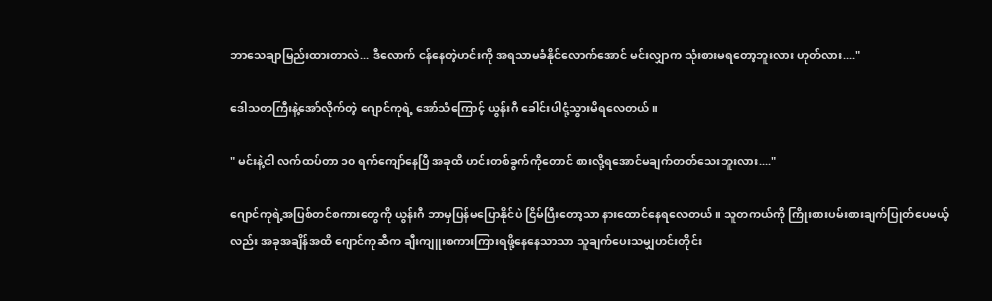ဘာသေချာမြည်းထားတာလဲ... ဒီလောက် ငန်နေတဲ့ဟင်းကို အရသာမခံနိုင်လောက်အောင် မင်းလျှာက သုံးစားမရတော့ဘူးလား ဟုတ်လား...."

ဒေါသတကြီးနဲ့အော်လိုက်တဲ့ ဂျောင်ကုရဲ့ အော်သံကြောင့် ယွန်းဂီ ခေါင်းပါငုံ့သွားမိရလေတယ် ။

" မင်းနဲ့ငါ လက်ထပ်တာ ၁၀ ရက်ကျော်နေပြီ အခုထိ ဟင်းတစ်ခွက်ကိုတောင် စားလို့ရအောင်မချက်တတ်သေးဘူးလား...."

ဂျောင်ကုရဲ့အပြစ်တင်စကားတွေကို ယွန်းဂီ ဘာမှပြန်မပြောနိုင်ပဲ ငြိမ်ပြီးတော့သာ နားထောင်နေရလေတယ် ။ သူတကယ်ကို ကြိုးစားပမ်းစားချက်ပြုတ်ပေမယ့်လည်း အခုအချိန်အထိ ဂျောင်ကုဆီက ချီးကျူးစကားကြားရဖို့နေနေသာသာ သူချက်ပေးသမျှဟင်းတိုင်း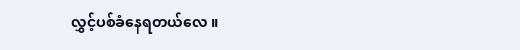လွှင့်ပစ်ခံနေရတယ်လေ ။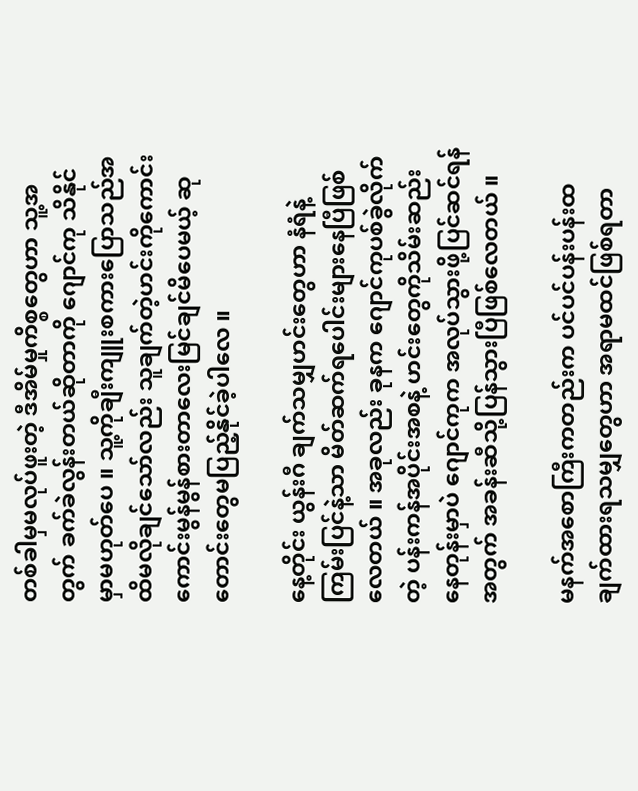တစ်ခါမှမလုပ်ဖူးတဲ့ ဒီအိမ်မှုကိစ္စတွေဟာ သူ့အတွက် ခက်ခဲလွန်းတယ်ဆိုတာကို ဂျောင်ကု သိနိုင်မှာမဟုတ်ပေ ။ သူ့ကိုချီးကျူးစကားပြောသည်အထိမလိုချင်သော်လည်း သူချက်တဲ့ဟင်းကိုကောင်းကောင်းမွန်မွန်စားတာလေးမြင်ချင်မိပေမယ့် ဆုတောင်းတွေမပြည့်နိုင်ခဲ့ပါလေ ။

နေ့တိုင်း ယွန်းဂီ ချက်သမျှဟင်းတွေဟာ နံရံနဲ့ကြမ်းပြင်နဲ့သာ မိတ်ဆက်ရပေါင်းများနေပြီဖြစ်လေတယ် ။ အခုလည်း ခုနက ဂျောင်ကုပစ်ခွဲလိုက်တဲ့ ပန်းကန်အပိုင်းအစနဲ့ ဟင်းတွေကိုသိမ်းဆည်းနေတုန်းမှာပဲ ဂျောင်ကုက အလုပ်သွားဖို့ပြင်ဆင်ရန်အတွက် အခန်းဆီသို့ပြန်သွားပြီဖြစ်လေတယ် ။

မနက်အစောကြီးကတည်းက ပင်ပင်ပန်းပန်းထချက်ထားရသမျှတွေဟာ အရာမထင်ဖြစ်ရတာ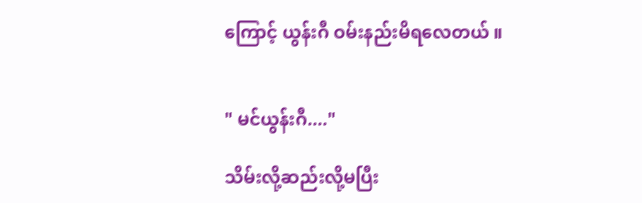ကြောင့် ယွန်းဂီ ဝမ်းနည်းမိရလေတယ် ။


" မင်ယွန်းဂီ...."

သိမ်းလို့ဆည်းလို့မပြီး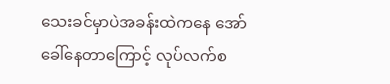သေးခင်မှာပဲအခန်းထဲကနေ အော်ခေါ်နေတာကြောင့် လုပ်လက်စ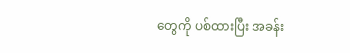တွေကို ပစ်ထားပြီး အခန်း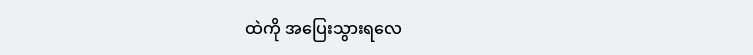ထဲကို အပြေးသွားရလေ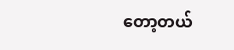တော့တယ်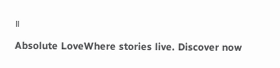။

Absolute LoveWhere stories live. Discover now